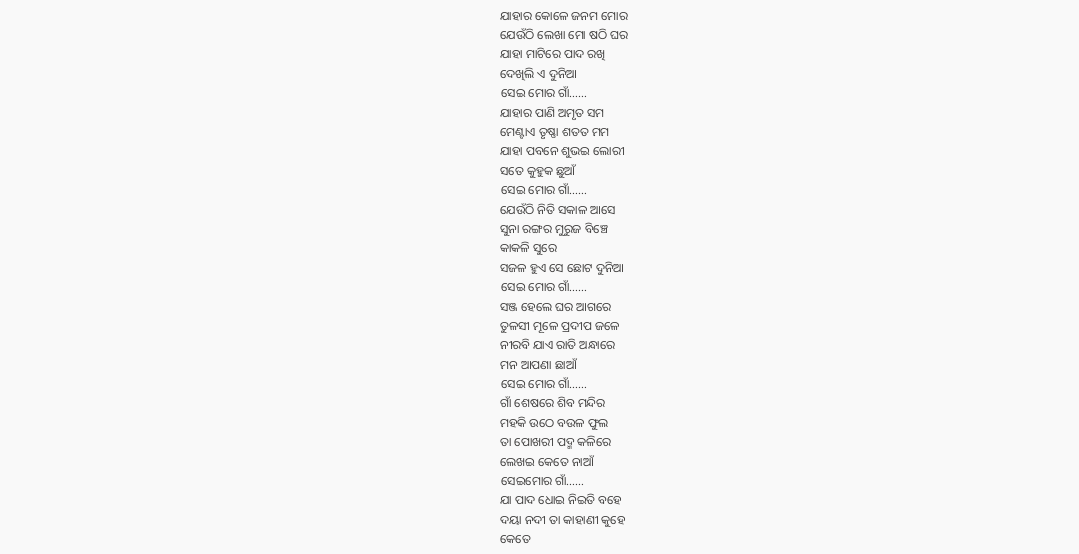ଯାହାର କୋଳେ ଜନମ ମୋର
ଯେଉଁଠି ଲେଖା ମୋ ଷଠି ଘର
ଯାହା ମାଟିରେ ପାଦ ରଖି
ଦେଖିଲି ଏ ଦୁନିଆ
ସେଇ ମୋର ଗାଁ……
ଯାହାର ପାଣି ଅମୃତ ସମ
ମେଣ୍ଟାଏ ତୃଷ୍ଣା ଶତତ ମମ
ଯାହା ପବନେ ଶୁଭଇ ଲୋରୀ
ସତେ କୁହୁକ ଛୁଆଁ
ସେଇ ମୋର ଗାଁ……
ଯେଉଁଠି ନିତି ସକାଳ ଆସେ
ସୁନା ରଙ୍ଗର ମୁରୁଜ ବିଞ୍ଚେ
କାକଳି ସୁରେ
ସଜଳ ହୁଏ ସେ ଛୋଟ ଦୁନିଆ
ସେଇ ମୋର ଗାଁ……
ସଞ୍ଜ ହେଲେ ଘର ଆଗରେ
ତୁଳସୀ ମୂଳେ ପ୍ରଦୀପ ଜଳେ
ନୀରବି ଯାଏ ରାତି ଅନ୍ଧାରେ
ମନ ଆପଣା ଛାଆଁ
ସେଇ ମୋର ଗାଁ……
ଗାଁ ଶେଷରେ ଶିବ ମନ୍ଦିର
ମହକି ଉଠେ ବଉଳ ଫୁଲ
ତା ପୋଖରୀ ପଦ୍ମ କଳିରେ
ଲେଖଇ କେତେ ନାଆଁ
ସେଇମୋର ଗାଁ……
ଯା ପାଦ ଧୋଇ ନିଇତି ବହେ
ଦୟା ନଦୀ ତା କାହାଣୀ କୁହେ
କେତେ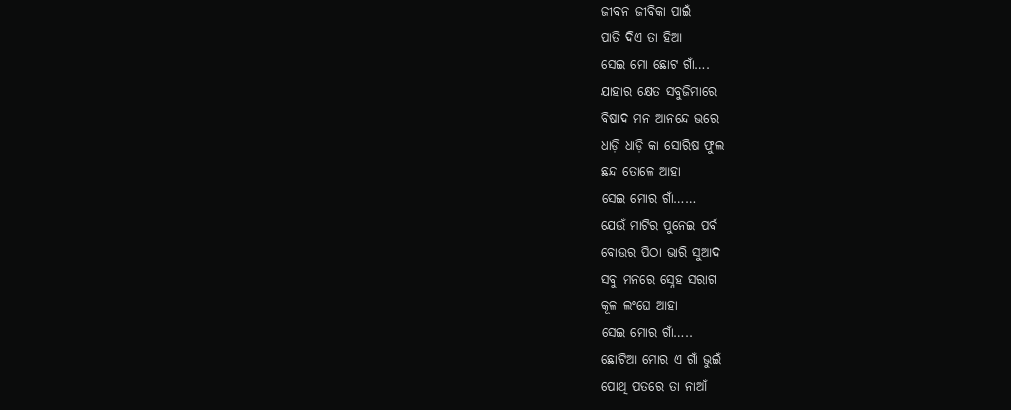ଜୀବନ ଜୀବିକା ପାଇଁ
ପାତି ଦିଏ ତା ହିଆ
ସେଇ ମୋ ଛୋଟ ଗାଁ….
ଯାହାର କ୍ଷେତ ସବୁଜିମାରେ
ବିଷାଦ ମନ ଆନନ୍ଦେ ଭରେ
ଧାଡ଼ି ଧାଡ଼ି କା ସୋରିଷ ଫୁଲ
ଛନ୍ଦ ତୋଳେ ଆହା
ସେଇ ମୋର ଗାଁ……
ଯେଉଁ ମାଟିର ପୁନେଇ ପର୍ବ
ବୋଉର ପିଠା ଭାରି ସୁଆଦ
ସବୁ ମନରେ ସ୍ନେହ ସରାଗ
କୂଳ ଲଂଘେ ଆହା
ସେଇ ମୋର ଗାଁ…..
ଛୋଟିଆ ମୋର ଏ ଗାଁ ଭୁଇଁ
ପୋଥି ପତରେ ତା ନାଆଁ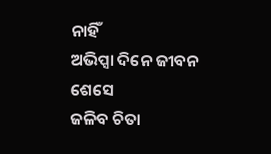ନାହିଁ
ଅଭିପ୍ସା ଦିନେ ଜୀବନ ଶେସେ
ଜଳିବ ଚିତା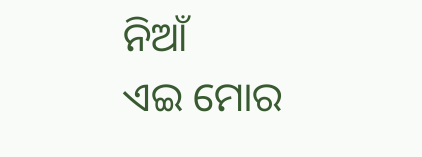ନିଆଁ
ଏଇ ମୋର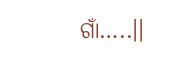ଗାଁ…..।।